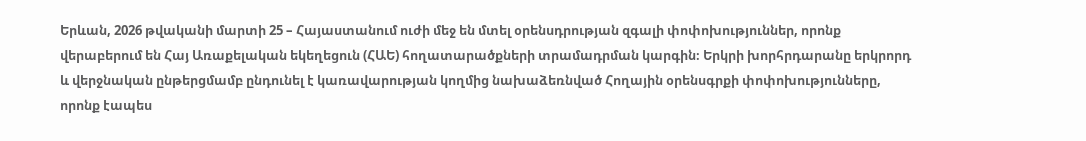Երևան, 2026 թվականի մարտի 25 – Հայաստանում ուժի մեջ են մտել օրենսդրության զգալի փոփոխություններ, որոնք վերաբերում են Հայ Առաքելական եկեղեցուն (ՀԱԵ) հողատարածքների տրամադրման կարգին։ Երկրի խորհրդարանը երկրորդ և վերջնական ընթերցմամբ ընդունել է կառավարության կողմից նախաձեռնված Հողային օրենսգրքի փոփոխությունները, որոնք էապես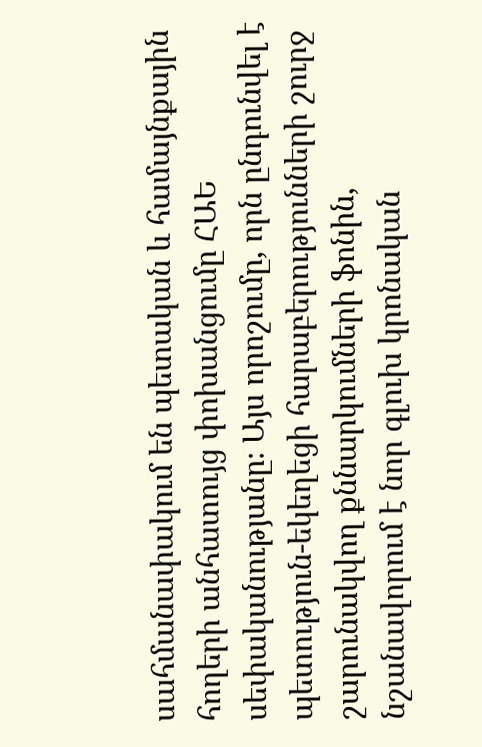սահմանափակում են պետական և համայնքային հողերի անհատույց փոխանցումը ՀԱԵ սեփականությանը։ Այս որոշումը, որն ընդունվել է պետություն-եկեղեցի հարաբերությունների շուրջ շարունակվող քննարկումների ֆոնին, նշանավորում է նոր գլուխ կրոնական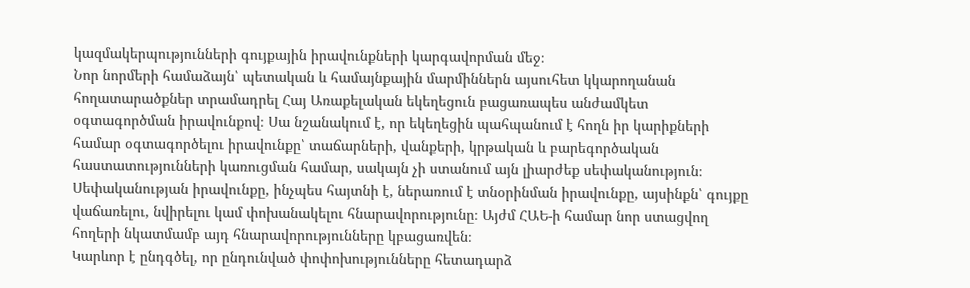կազմակերպությունների գույքային իրավունքների կարգավորման մեջ։
Նոր նորմերի համաձայն՝ պետական և համայնքային մարմիններն այսուհետ կկարողանան հողատարածքներ տրամադրել Հայ Առաքելական եկեղեցուն բացառապես անժամկետ օգտագործման իրավունքով։ Սա նշանակում է, որ եկեղեցին պահպանում է հողն իր կարիքների համար օգտագործելու իրավունքը՝ տաճարների, վանքերի, կրթական և բարեգործական հաստատությունների կառուցման համար, սակայն չի ստանում այն լիարժեք սեփականություն։ Սեփականության իրավունքը, ինչպես հայտնի է, ներառում է տնօրինման իրավունքը, այսինքն՝ գույքը վաճառելու, նվիրելու կամ փոխանակելու հնարավորությունը։ Այժմ ՀԱԵ-ի համար նոր ստացվող հողերի նկատմամբ այդ հնարավորությունները կբացառվեն։
Կարևոր է ընդգծել, որ ընդունված փոփոխությունները հետադարձ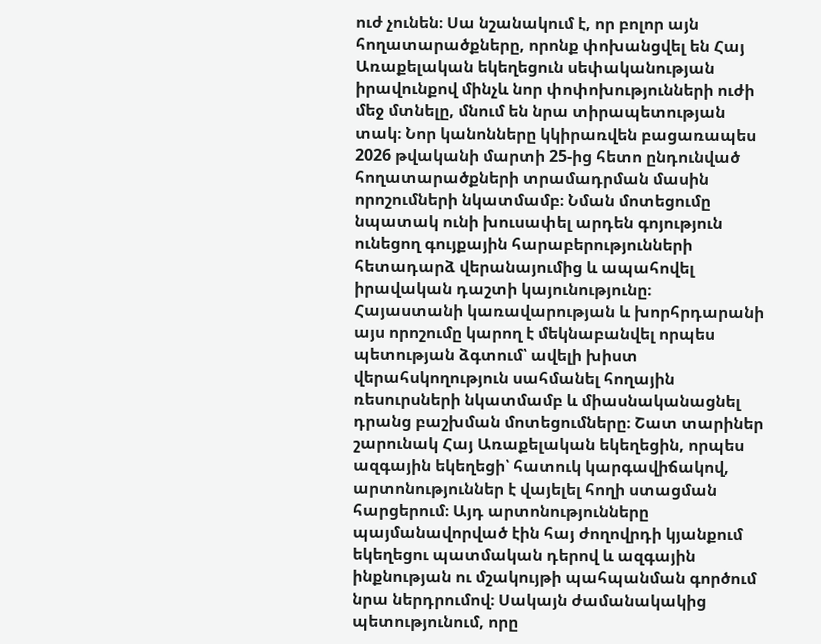ուժ չունեն։ Սա նշանակում է, որ բոլոր այն հողատարածքները, որոնք փոխանցվել են Հայ Առաքելական եկեղեցուն սեփականության իրավունքով մինչև նոր փոփոխությունների ուժի մեջ մտնելը, մնում են նրա տիրապետության տակ։ Նոր կանոնները կկիրառվեն բացառապես 2026 թվականի մարտի 25-ից հետո ընդունված հողատարածքների տրամադրման մասին որոշումների նկատմամբ։ Նման մոտեցումը նպատակ ունի խուսափել արդեն գոյություն ունեցող գույքային հարաբերությունների հետադարձ վերանայումից և ապահովել իրավական դաշտի կայունությունը։
Հայաստանի կառավարության և խորհրդարանի այս որոշումը կարող է մեկնաբանվել որպես պետության ձգտում՝ ավելի խիստ վերահսկողություն սահմանել հողային ռեսուրսների նկատմամբ և միասնականացնել դրանց բաշխման մոտեցումները։ Շատ տարիներ շարունակ Հայ Առաքելական եկեղեցին, որպես ազգային եկեղեցի՝ հատուկ կարգավիճակով, արտոնություններ է վայելել հողի ստացման հարցերում։ Այդ արտոնությունները պայմանավորված էին հայ ժողովրդի կյանքում եկեղեցու պատմական դերով և ազգային ինքնության ու մշակույթի պահպանման գործում նրա ներդրումով։ Սակայն ժամանակակից պետությունում, որը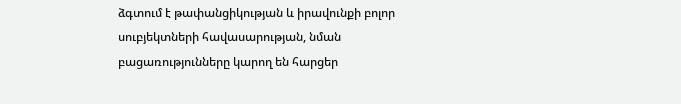ձգտում է թափանցիկության և իրավունքի բոլոր սուբյեկտների հավասարության, նման բացառությունները կարող են հարցեր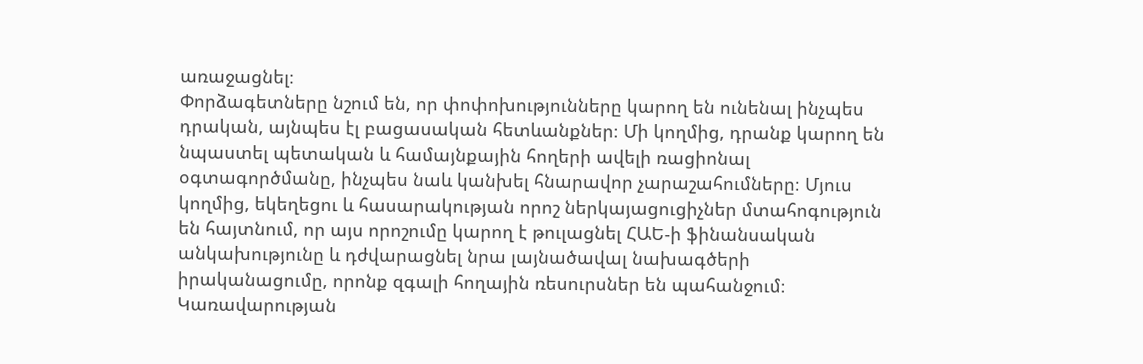առաջացնել։
Փորձագետները նշում են, որ փոփոխությունները կարող են ունենալ ինչպես դրական, այնպես էլ բացասական հետևանքներ։ Մի կողմից, դրանք կարող են նպաստել պետական և համայնքային հողերի ավելի ռացիոնալ օգտագործմանը, ինչպես նաև կանխել հնարավոր չարաշահումները։ Մյուս կողմից, եկեղեցու և հասարակության որոշ ներկայացուցիչներ մտահոգություն են հայտնում, որ այս որոշումը կարող է թուլացնել ՀԱԵ-ի ֆինանսական անկախությունը և դժվարացնել նրա լայնածավալ նախագծերի իրականացումը, որոնք զգալի հողային ռեսուրսներ են պահանջում։
Կառավարության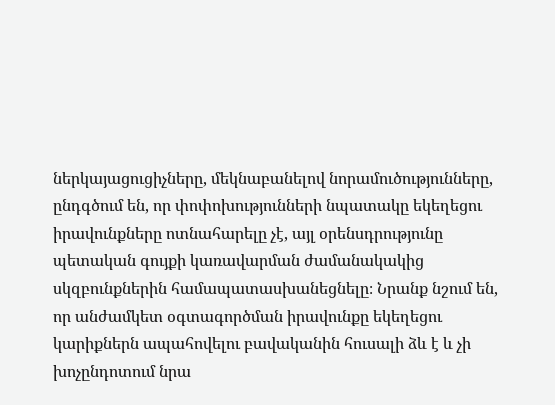ներկայացուցիչները, մեկնաբանելով նորամուծությունները, ընդգծում են, որ փոփոխությունների նպատակը եկեղեցու իրավունքները ոտնահարելը չէ, այլ օրենսդրությունը պետական գույքի կառավարման ժամանակակից սկզբունքներին համապատասխանեցնելը։ Նրանք նշում են, որ անժամկետ օգտագործման իրավունքը եկեղեցու կարիքներն ապահովելու բավականին հուսալի ձև է և չի խոչընդոտում նրա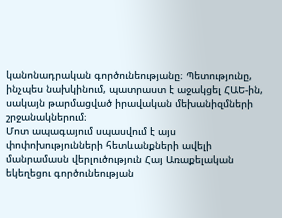կանոնադրական գործունեությանը։ Պետությունը, ինչպես նախկինում, պատրաստ է աջակցել ՀԱԵ-ին, սակայն թարմացված իրավական մեխանիզմների շրջանակներում։
Մոտ ապագայում սպասվում է այս փոփոխությունների հետևանքների ավելի մանրամասն վերլուծություն Հայ Առաքելական եկեղեցու գործունեության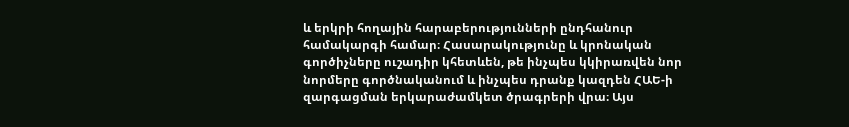և երկրի հողային հարաբերությունների ընդհանուր համակարգի համար։ Հասարակությունը և կրոնական գործիչները ուշադիր կհետևեն, թե ինչպես կկիրառվեն նոր նորմերը գործնականում և ինչպես դրանք կազդեն ՀԱԵ-ի զարգացման երկարաժամկետ ծրագրերի վրա։ Այս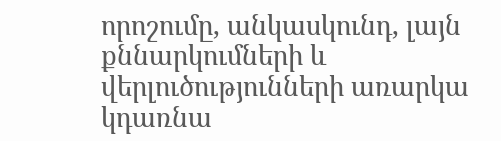որոշումը, անկասկունդ, լայն քննարկումների և վերլուծությունների առարկա կդառնա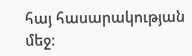հայ հասարակության մեջ։